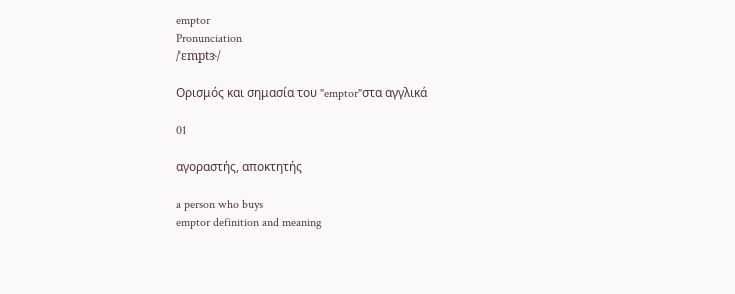emptor
Pronunciation
/ˈɛmptɝ/

Ορισμός και σημασία του "emptor"στα αγγλικά

01

αγοραστής, αποκτητής

a person who buys
emptor definition and meaning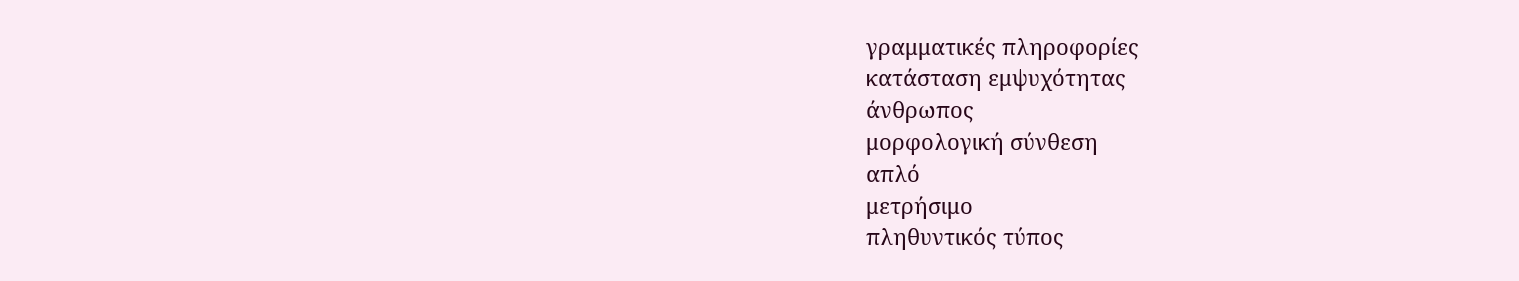γραμματικές πληροφορίες
κατάσταση εμψυχότητας
άνθρωπος
μορφολογική σύνθεση
απλό
μετρήσιμο
πληθυντικός τύπος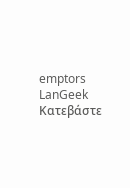emptors
LanGeek
Κατεβάστε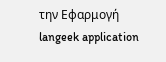την Εφαρμογή
langeek application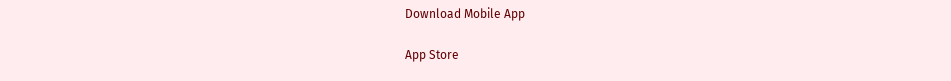Download Mobile App

App Store